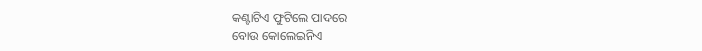କଣ୍ଟାଟିଏ ଫୁଟିଲେ ପାଦରେ
ବୋଉ କୋଲେଇନିଏ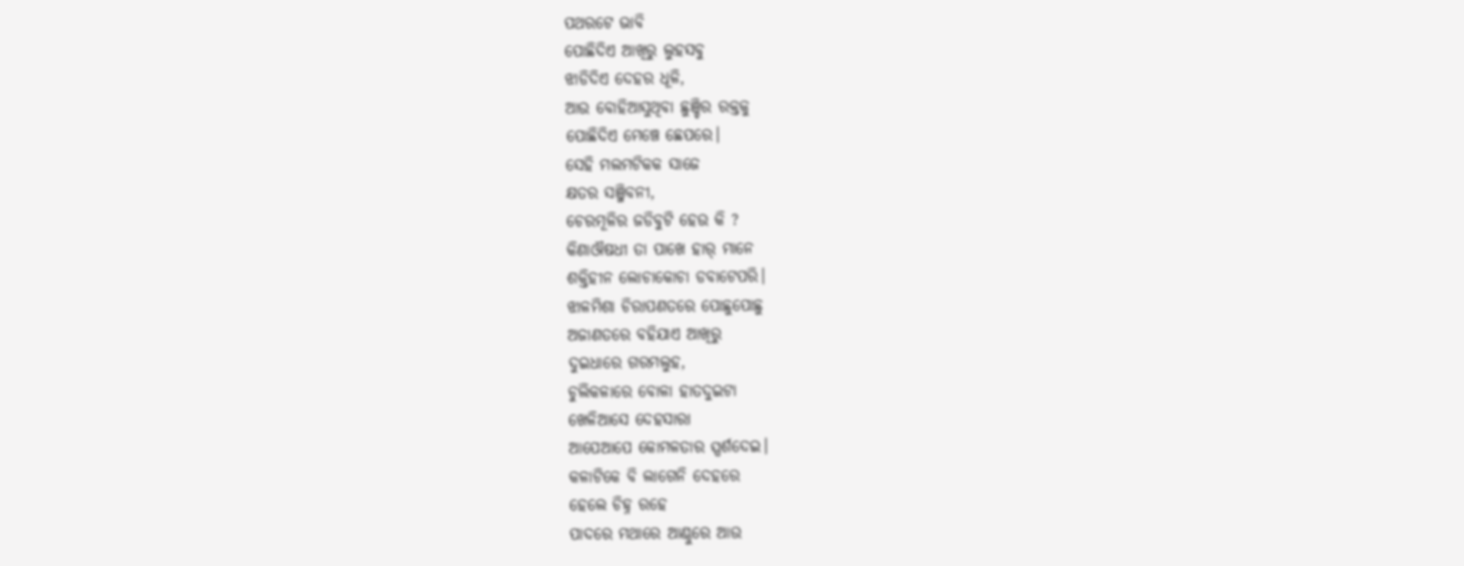ପଥରଟେ ଭାବି
ପୋଛିଦିଏ ଆଖିରୁ ଲୁହସବୁ
ଝାଡିଦିଏ ଦେହର ଧୂଳି,
ଆଉ ବୋହିଆସୁଥିବା ଛୁଞ୍ଚିର ରକ୍ତକୁ
ପୋଛିଦିଏ ମେଞ୍ଚେ ଛେପରେ।
ସେହି ମଲମଟିକକ ସାଜେ
କ୍ଷତର ସଞ୍ଜିବନୀ,
ଚେରମୂଳିର ଜଡିବୁଟି ହେଉ କି ?
କିଣାଔଷଧୀ ତା ପାଖେ ହାର୍ ମାନେ
ଶକ୍ତିହୀନ ଲୋଚାକୋଚା ଡବାଟେପରି।
ଝାଳମିଶା ଚିରାପଣତରେ ପୋଛୁପୋଛୁ
ଅଜାଣତରେ ବହିଯାଏ ଆଖିରୁ
ଦୁଇଧାରେ ଗରମଲୁହ,
ଚୁଲିକଳାରେ ବୋଳା ହାତଦୁଇଟା
ଖେଳିଆସେ ଦେହସାରା
ଆପେଆପେ କୋମଳତାର ସ୍ପର୍ଶଦେଇ।
କଳାଟିକେ ବି ଲାଗେନି ଦେହରେ
ହେଲେ ଚିହ୍ନ ରହେ
ପାଦରେ ମଥାରେ ଆଣ୍ଠୁରେ ଆଉ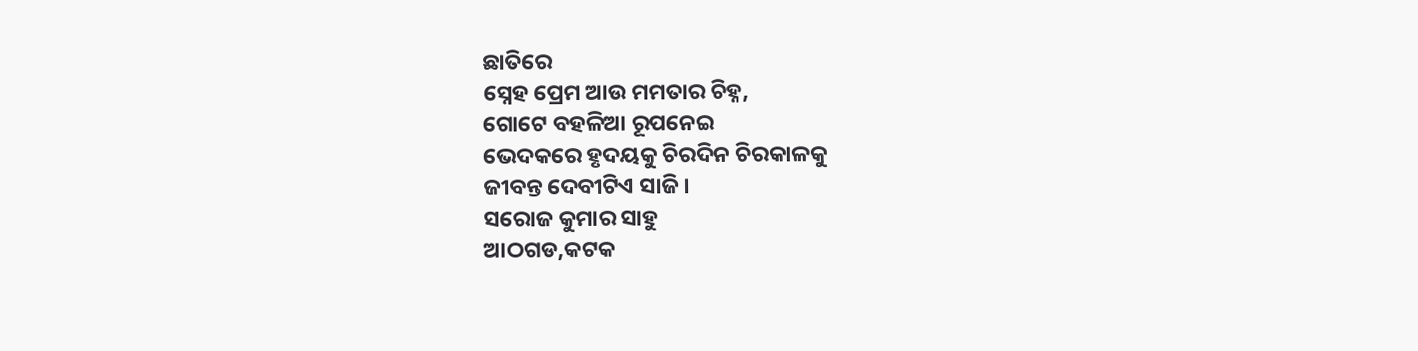ଛାତିରେ
ସ୍ନେହ ପ୍ରେମ ଆଉ ମମତାର ଚିହ୍ନ,
ଗୋଟେ ବହଳିଆ ରୂପନେଇ
ଭେଦକରେ ହୃଦୟକୁ ଚିରଦିନ ଚିରକାଳକୁ
ଜୀବନ୍ତ ଦେବୀଟିଏ ସାଜି।
ସରୋଜ କୁମାର ସାହୁ
ଆଠଗଡ,କଟକ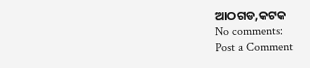ଆଠଗଡ,କଟକ
No comments:
Post a Comment